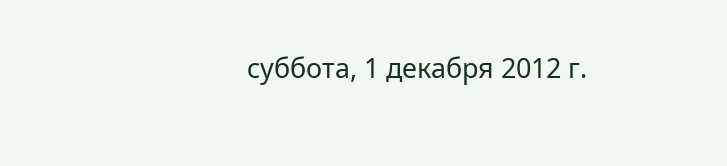суббота, 1 декабря 2012 г.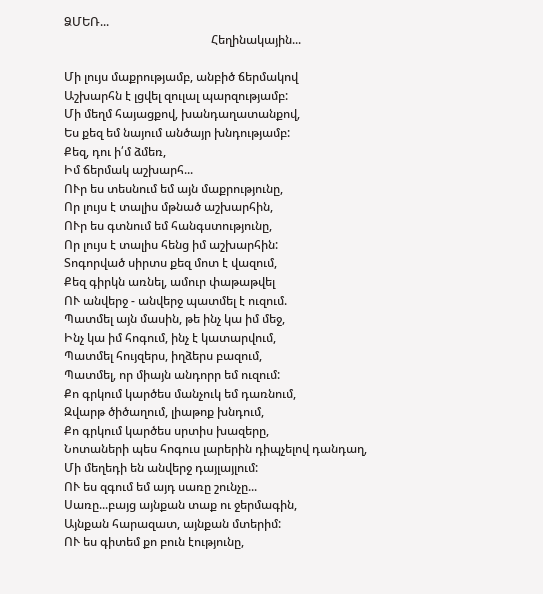ՁՄԵՌ...
                                                 Հեղինակային...

Մի լույս մաքրությամբ, անբիծ ճերմակով
Աշխարհն է լցվել զուլալ պարզությամբ:
Մի մեղմ հայացքով, խանդաղատանքով,
Ես քեզ եմ նայում անծայր խնդությամբ:
Քեզ, դու ի՛մ ձմեռ,
Իմ ճերմակ աշխարհ...
ՈՒր ես տեսնում եմ այն մաքրությունը,
Որ լույս է տալիս մթնած աշխարհին,
ՈՒր ես գտնում եմ հանգստությունը,
Որ լույս է տալիս հենց իմ աշխարհին:
Տոգորված սիրտս քեզ մոտ է վազում,
Քեզ գիրկն առնել, ամուր փաթաթվել
ՈՒ անվերջ - անվերջ պատմել է ուզում.
Պատմել այն մասին, թե ինչ կա իմ մեջ,
Ինչ կա իմ հոգում, ինչ է կատարվում,
Պատմել հույզերս, իղձերս բազում,
Պատմել, որ միայն անդորր եմ ուզում:
Քո գրկում կարծես մանչուկ եմ դառնում,
Զվարթ ծիծաղում, լիաթոք խնդում,
Քո գրկում կարծես սրտիս խազերը,
Նոտաների պես հոգուս լարերին դիպչելով դանդաղ,
Մի մեղեդի են անվերջ դայլայլում:
ՈՒ ես զգում եմ այդ սառը շունչը...
Սառը...բայց այնքան տաք ու ջերմագին,
Այնքան հարազատ, այնքան մտերիմ:
ՈՒ ես գիտեմ քո բուն էությունը,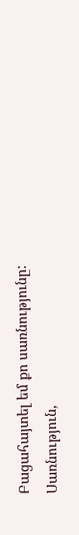Բացահայտել եմ քո սառնությունը:
Սառնություն,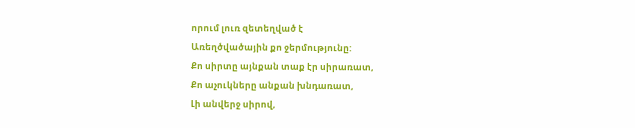որում լուռ զետեղված է
Առեղծվածային քո ջերմությունը:
Քո սիրտը այնքան տաք էր սիրառատ,
Քո աչուկները անքան խնդառատ,
Լի անվերջ սիրով,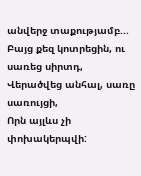անվերջ տաքությամբ...
Բայց քեզ կոտրեցին, ու սառեց սիրտդ,
Վերածվեց անհալ, սառը սառույցի,
Որն այլևս չի փոխակերպվի: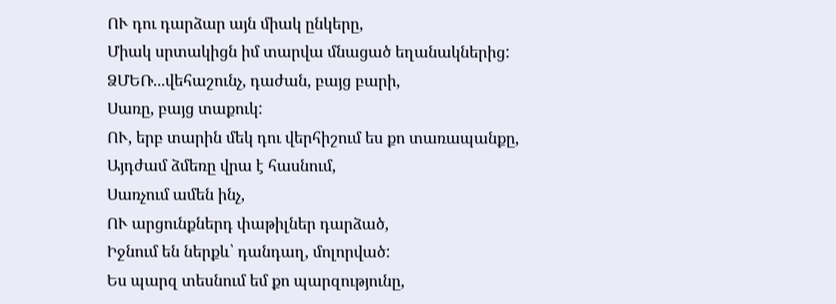ՈՒ դու դարձար այն միակ ընկերը,
Միակ սրտակիցն իմ տարվա մնացած եղանակներից:
ՁՄԵՌ...վեհաշունչ, դաժան, բայց բարի,
Սառը, բայց տաքուկ:
ՈՒ, երբ տարին մեկ դու վերհիշում ես քո տառապանքը,
Այդժամ ձմեռը վրա է հասնում,
Սառչում ամեն ինչ,
ՈՒ արցունքներդ փաթիլներ դարձած,
Իջնում են ներքև՝ դանդաղ, մոլորված:
Ես պարզ տեսնում եմ քո պարզությունը,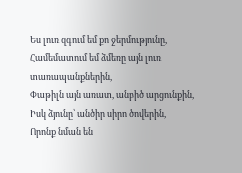Ես լուռ զգում եմ քո ջերմությունը,
Համեմատում եմ ձմեռը այն լուռ տառապանքներին,
Փաթիլն այն առատ, անբիծ արցունքին,
Իսկ ձյունը՝ անծիր սիրո ծովերին,
Որոնք նման են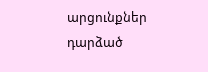արցունքներ դարձած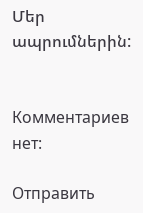Մեր ապրումներին:


Комментариев нет:

Отправить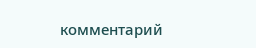комментарий